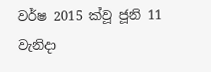වර්ෂ 2015 ක්වූ ජූනි 11 වැනිදා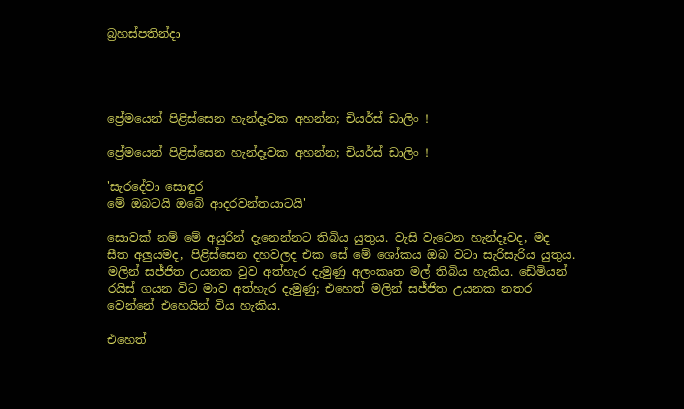බ්‍රහස්පතින්දා




ප්‍රේමයෙන් පිළිස්සෙන හැන්දෑවක අහන්න; චියර්ස් ඩාලිං !

ප්‍රේමයෙන් පිළිස්සෙන හැන්දෑවක අහන්න; චියර්ස් ඩාලිං !

'සැරදේවා සොඳුර
මේ ඔබටයි ඔබේ ආදරවන්තයාටයි'

සොවක් නම් මේ අයුරින් දැනෙන්නට තිබිය යුතුය. වැසි වැටෙන හැන්දෑවද, මද සීත අලුයමද, පිළිස්සෙන දහවලද එක සේ මේ ශෝකය ඔබ වටා සැරිසැරිය යුතුය. මලින් සජ්ජිත උයනක වුව අත්හැර දැමුණු අලංකෘත මල් තිබිය හැකිය. ඩේමියන් රයිස් ගයන විට මාව අත්හැර දැමුණු; එහෙත් මලින් සජ්ජිත උයනක නතර වෙන්නේ එහෙයින් විය හැකිය.

එහෙත්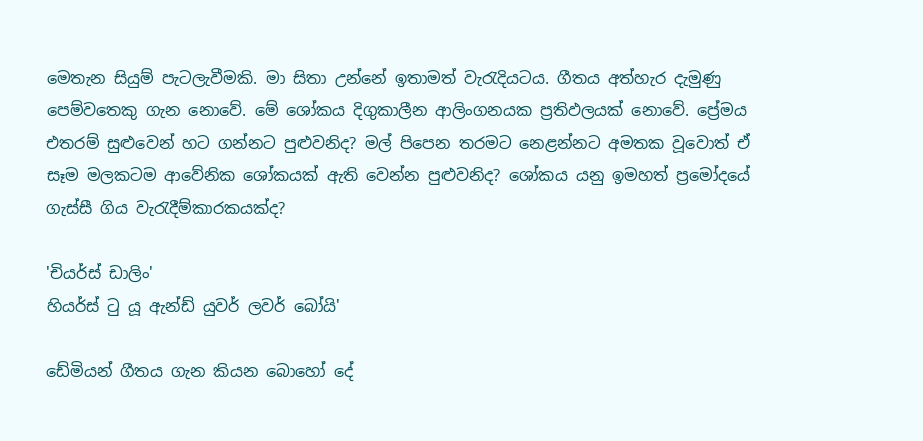මෙතැන සියුම් පැටලැවීමකි. මා සිතා උන්නේ ඉතාමත් වැරැදියටය. ගීතය අත්හැර දැමුණු පෙම්වතෙකු ගැන නොවේ. මේ ශෝකය දිගුකාලීන ආලිංගනයක ප්‍රතිඵලයක් නොවේ. ප්‍රේමය එතරම් සුළුවෙන් හට ගන්නට පුළුවනිද? මල් පිපෙන තරමට නෙළන්නට අමතක වූවොත් ඒ සෑම මලකටම ආවේනික ශෝකයක් ඇති වෙන්න පුළුවනිද? ශෝකය යනු ඉමහත් ප්‍රමෝදයේ ගැස්සී ගිය වැරැදීම්කාරකයක්ද?

'චියර්ස් ඩාලිං'
හියර්ස් ටු යූ ඇන්ඩ් යුවර් ලවර් බෝයි'

ඩේමියන් ගීතය ගැන කියන බොහෝ දේ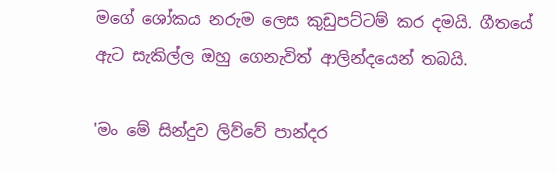මගේ ශෝකය නරුම ලෙස කුඩුපට්ටම් කර දමයි. ගීතයේ ඇට සැකිල්ල ඔහු ගෙනැවිත් ආලින්දයෙන් තබයි.

'මං මේ සින්දුව ලිව්වේ පාන්දර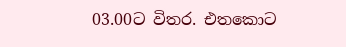03.00ට විතර. එතකොට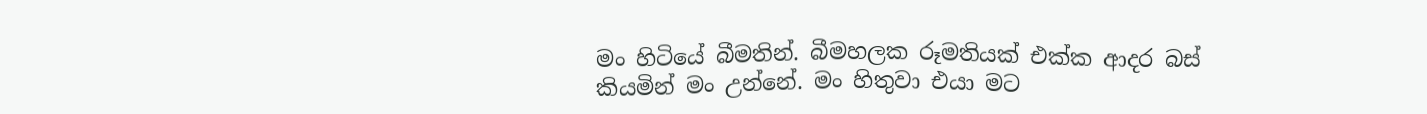මං හිටියේ බීමතින්. බීමහලක රූමතියක් එක්ක ආදර බස් කියමින් මං උන්නේ. මං හිතුවා එයා මට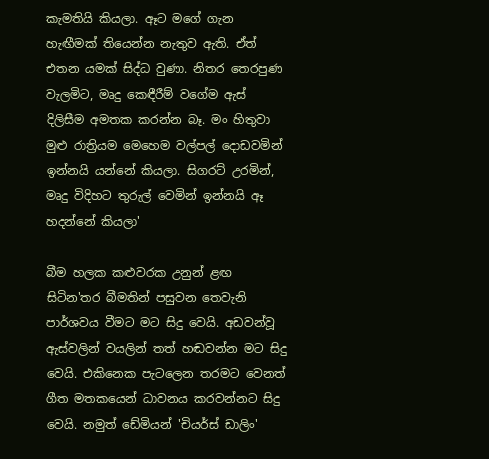කැමතියි කියලා. ඈට මගේ ගැන හැඟීමක් තියෙන්න නැතුව ඇති. ඒත් එතන යමක් සිද්ධ වුණා. නිතර තෙරපුණ වැලමිට, මෘදු කෙඳීරීම් වගේම ඇස් දිලිසීම අමතක කරන්න බෑ. මං හිතුවා මුළු රාත්‍රියම මෙහෙම වල්පල් දොඩවමින් ඉන්නයි යන්නේ කියලා. සිගරට් උරමින්, මෘදු විදිහට තුරුල් වෙමින් ඉන්නයි ඈ හදන්නේ කියලා'

බීම හලක කළුවරක උනුන් ළඟ සිටින'තර බීමතින් පසුවන තෙවැනි පාර්ශවය වීමට මට සිදු වෙයි. අඩවන්වූ ඇස්වලින් වයලින් තත් හඬවන්න මට සිදු වෙයි. එකිනෙක පැටලෙන තරමට වෙනත් ගීත මතකයෙන් ධාවනය කරවන්නට සිදු වෙයි. නමුත් ඩේමියන් 'චියර්ස් ඩාලිං'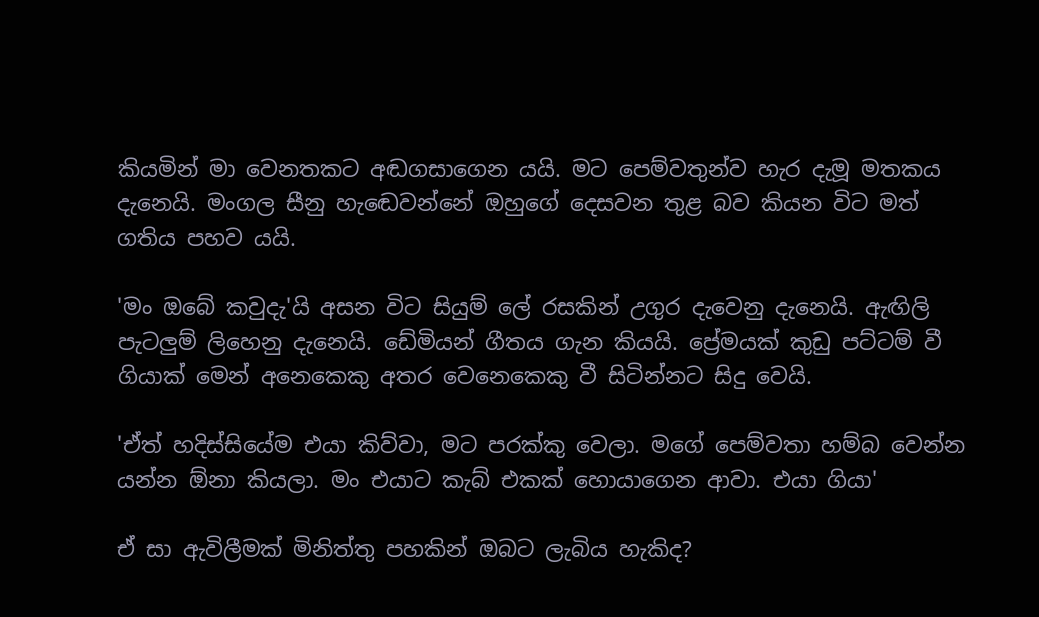කියමින් මා වෙනතකට අඬගසාගෙන යයි. මට පෙම්වතුන්ව හැර දැමූ මතකය දැනෙයි. මංගල සීනු හැඬෙවන්නේ ඔහුගේ දෙසවන තුළ බව කියන විට මත් ගතිය පහව යයි.

'මං ඔබේ කවුදැ'යි අසන විට සියුම් ලේ රසකින් උගුර දැවෙනු දැනෙයි. ඇඟිලි පැටලුම් ලිහෙනු දැනෙයි. ඩේමියන් ගීතය ගැන කියයි. ප්‍රේමයක් කුඩු පට්ටම් වී ගියාක් මෙන් අනෙකෙකු අතර වෙනෙකෙකු වී සිටින්නට සිදු වෙයි.

'ඒත් හදිස්සියේම එයා කිව්වා, මට පරක්කු වෙලා. මගේ පෙම්වතා හම්බ වෙන්න යන්න ඕනා කියලා. මං එයාට කැබ් එකක් හොයාගෙන ආවා. එයා ගියා'

ඒ සා ඇවිලීමක් මිනිත්තු පහකින් ඔබට ලැබිය හැකිද?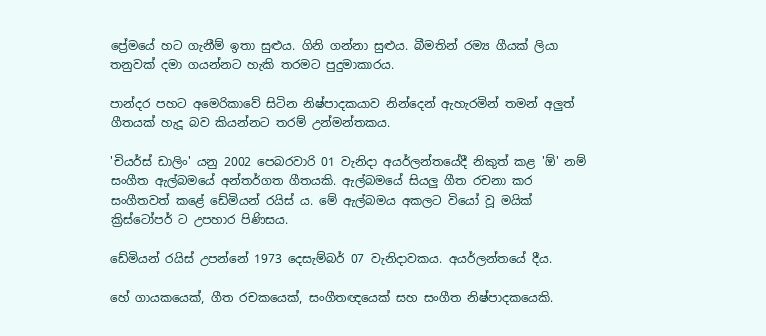ප්‍රේමයේ හට ගැනීම් ඉතා සුළුය. ගිනි ගන්නා සුළුය. බීමතින් රම්‍ය ගීයක් ලියා තනුවක් දමා ගයන්නට හැකි තරමට පුදුමාකාරය.

පාන්දර පහට අමෙරිකාවේ සිටින නිෂ්පාදකයාව නින්දෙන් ඇහැරමින් තමන් අලුත් ගීතයක් හැදූ බව කියන්නට තරම් උන්මන්තකය.

'චියර්ස් ඩාලිං' යනු 2002 පෙබරවාරි 01 වැනිදා අයර්ලන්තයේදී නිකුත් කළ 'ඕ' නම් සංගීත ඇල්බමයේ අන්තර්ගත ගීතයකි. ඇල්බමයේ සියලු ගීත රචනා කර සංගීතවත් කළේ ඩේමියන් රයිස් ය. මේ ඇල්බමය අකලට වියෝ වූ මයික් ක්‍රිස්ටෝපර් ට උපහාර පිණිසය.

ඩේමියන් රයිස් උපන්නේ 1973 දෙසැම්බර් 07 වැනිදාවකය. අයර්ලන්තයේ දීය.

හේ ගායකයෙක්, ගීත රචකයෙක්, සංගීතඥයෙක් සහ සංගීත නිෂ්පාදකයෙකි.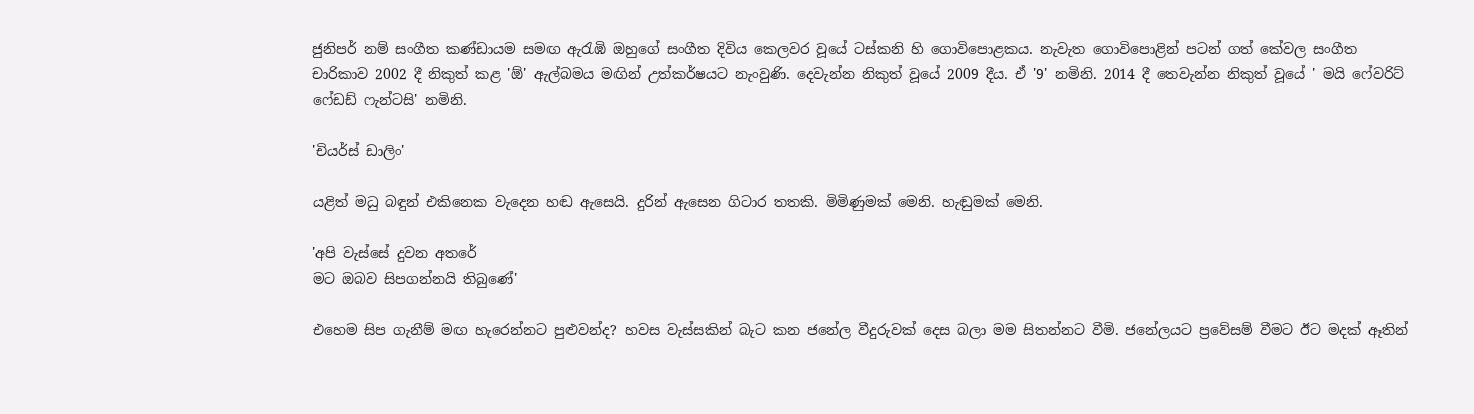ජුනිපර් නම් සංගීත කණ්ඩායම සමඟ ඇරැඹි ඔහුගේ සංගීත දිවිය කෙලවර වූයේ ටස්කනි හි ගොවිපොළකය. නැවැත ගොවිපොළින් පටන් ගත් කේවල සංගීත චාරිකාව 2002 දී නිකුත් කළ 'ඕ' ඇල්බමය මඟින් උත්කර්ෂයට නැංවුණි. දෙවැන්න නිකුත් වූයේ 2009 දීය. ඒ '9' නමිනි. 2014 දී තෙවැන්න නිකුත් වූයේ ' මයි ෆේවරිට් ෆේඩඩ් ෆැන්ටසි' නමිනි.

'චියර්ස් ඩාලිං'

යළිත් මධු බඳුන් එකිනෙක වැදෙන හඬ ඇසෙයි. දුරින් ඇසෙන ගිටාර තතකි. මිමිණුමක් මෙනි. හැඬුමක් මෙනි.

'අපි වැස්සේ දුවන අතරේ
මට ඔබව සිපගන්නයි තිබුණේ'

එහෙම සිප ගැනීම් මඟ හැරෙන්නට පුළුවන්ද? හවස වැස්සකින් බැට කන ජනේල වීදුරුවක් දෙස බලා මම සිතන්නට වීමි. ජනේලයට ප්‍රවේසම් වීමට ඊට මදක් ඈතින්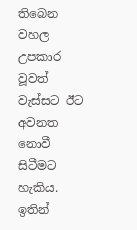තිබෙන වහල උපකාර වූවත් වැස්සට ඊට අවනත නොවී සිටීමට හැකිය. ඉතින්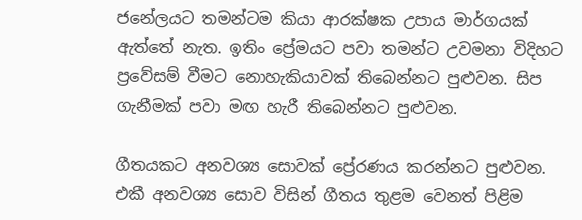ජනේලයට තමන්ටම කියා ආරක්ෂක උපාය මාර්ගයක් ඇත්තේ නැත. ඉතිං ප්‍රේමයට පවා තමන්ට උවමනා විදිහට ප්‍රවේසම් වීමට නොහැකියාවක් තිබෙන්නට පුළුවන. සිප ගැනීමක් පවා මඟ හැරී තිබෙන්නට පුළුවන.

ගීතයකට අනවශ්‍ය සොවක් ප්‍රේරණය කරන්නට පුළුවන. එකී අනවශ්‍ය සොව විසින් ගීතය තුළම වෙනත් පිළිම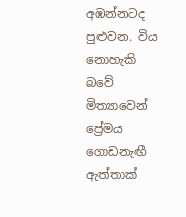අඹන්නටද පුළුවන. විය නොහැකි බවේ මිත්‍යාවෙන් ප්‍රේමය ගොඩනැඟී ඇත්තාක්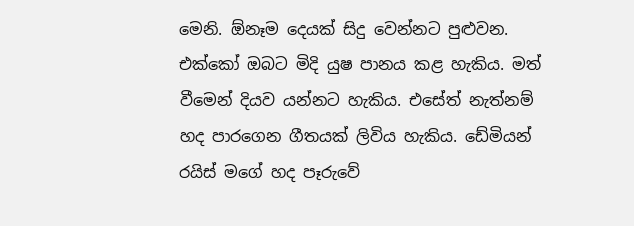මෙනි. ඕනෑම දෙයක් සිදු වෙන්නට පුළුවන. එක්කෝ ඔබට මිදි යුෂ පානය කළ හැකිය. මත් වීමෙන් දියව යන්නට හැකිය. එසේත් නැත්නම් හද පාරගෙන ගීතයක් ලිවිය හැකිය. ඩේමියන් රයිස් මගේ හද පෑරුවේ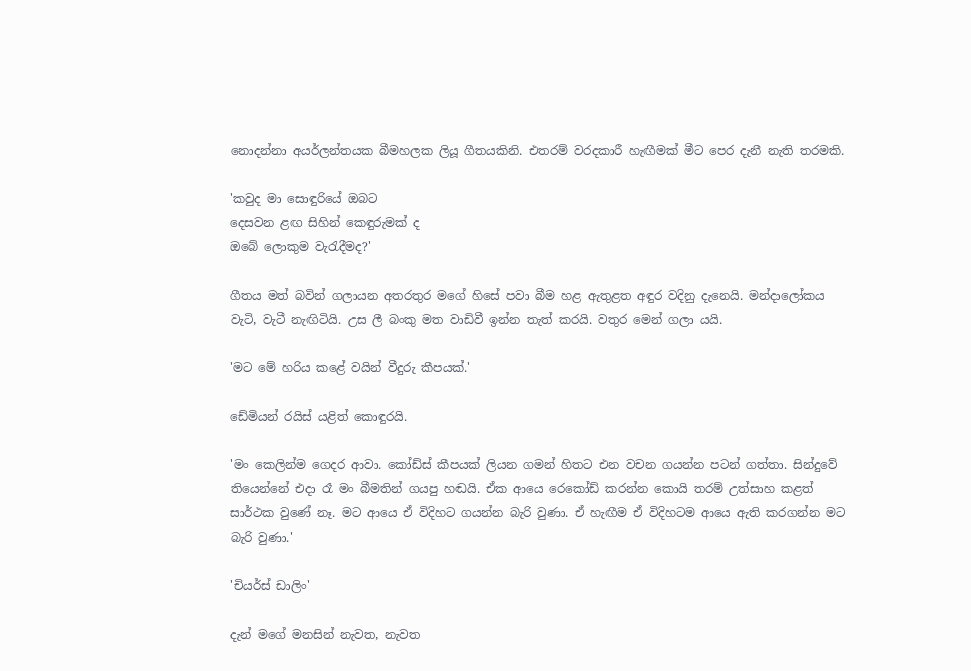නොදන්නා අයර්ලන්තයක බීමහලක ලියූ ගීතයකිනි. එතරම් වරදකාරී හැඟීමක් මීට පෙර දැනී නැති තරමකි.

'කවුද මා සොඳුරියේ ඔබට
දෙසවන ළඟ සිහින් කෙඳුරුමක් ද
ඔබේ ලොකුම වැරැදීමද?'

ගීතය මත් බවින් ගලායන අතරතුර මගේ හිසේ පවා බීම හළ ඇතුළත අඳුර වදිනු දැනෙයි. මන්දාලෝකය වැටි, වැටී නැඟිටියි. උස ලී බංකු මත වාඩිවී ඉන්න තැත් කරයි. වතුර මෙන් ගලා යයි.

'මට මේ හරිය කළේ වයින් වීදුරු කීපයක්.'

ඩේමියන් රයිස් යළිත් කොඳුරයි.

'මං කෙලින්ම ගෙදර ආවා. කෝඩ්ස් කීපයක් ලියන ගමන් හිතට එන වචන ගයන්න පටන් ගත්තා. සින්දුවේ තියෙන්නේ එදා රෑ මං බීමතින් ගයපු හඬයි. ඒක ආයෙ රෙකෝඩ් කරන්න කොයි තරම් උත්සාහ කළත් සාර්ථක වුණේ නෑ. මට ආයෙ ඒ විදිහට ගයන්න බැරි වුණා. ඒ හැඟීම ඒ විදිහටම ආයෙ ඇති කරගන්න මට බැරි වුණා.'

'චියර්ස් ඩාලිං'

දැන් මගේ මනසින් නැවත, නැවත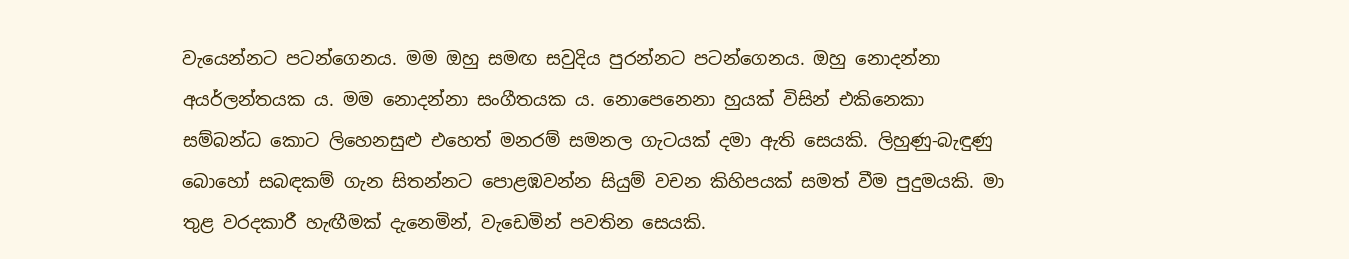වැයෙන්නට පටන්ගෙනය. මම ඔහු සමඟ සවුදිය පුරන්නට පටන්ගෙනය. ඔහු නොදන්නා අයර්ලන්තයක ය. මම නොදන්නා සංගීතයක ය. නොපෙනෙනා හුයක් විසින් එකිනෙකා සම්බන්ධ කොට ලිහෙනසුළු එහෙත් මනරම් සමනල ගැටයක් දමා ඇති සෙයකි. ලිහුණු-බැඳුණු බොහෝ සබඳකම් ගැන සිතන්නට පොළඹවන්න සියුම් වචන කිහිපයක් සමත් වීම පුදුමයකි. මා තුළ වරදකාරී හැඟීමක් දැනෙමින්, වැඩෙමින් පවතින සෙයකි.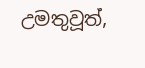උමතුවූත්,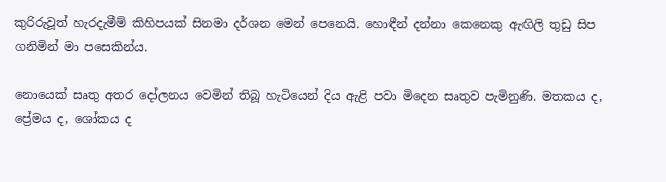කුරිරුවූත් හැරදැමීම් කිහිපයක් සිනමා දර්ශන මෙන් පෙනෙයි. හොඳීන් දන්නා කෙනෙකු ඇඟිලි තුඩු සිප ගනිමින් මා පසෙකින්ය.

නොයෙක් සෘතු අතර දෝලනය වෙමින් තිබූ හැටියෙන් දිය ඇළි පවා මිදෙන සෘතුව පැමිනුණි. මතකය ද, ප්‍රේමය ද, ශෝකය ද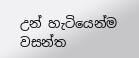උන් හැටියෙන්ම වසන්ත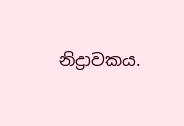නිද්‍රාවකය.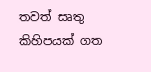තවත් සෘතු කිහිපයක් ගත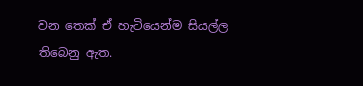වන තෙක් ඒ හැටියෙන්ම සියල්ල තිබෙනු ඇත.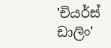'චියර්ස් ඩාලිං'